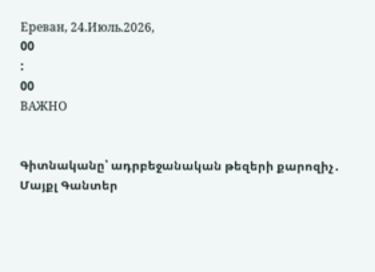Ереван, 24.Июль.2026,
00
:
00
ВАЖНО


Գիտնականը՝ ադրբեջանական թեզերի քարոզիչ․ Մայքլ Գանտեր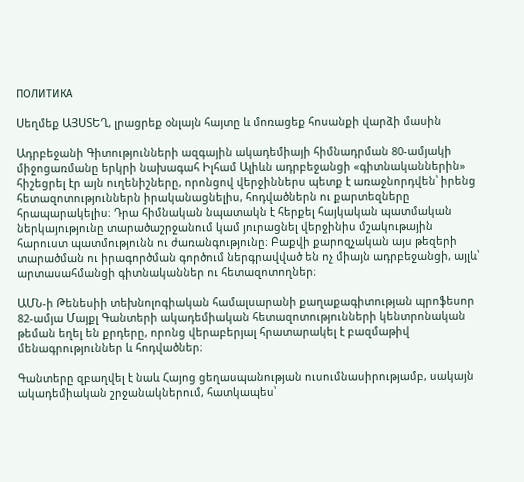ПОЛИТИКА

Սեղմեք ԱՅՍՏԵՂ, լրացրեք օնլայն հայտը և մոռացեք հոսանքի վարձի մասին

Ադրբեջանի Գիտությունների ազգային ակադեմիայի հիմնադրման 80-ամյակի միջոցառմանը երկրի նախագահ Իլհամ Ալիևն ադրբեջանցի «գիտնականներին» հիշեցրել էր այն ուղենիշները, որոնցով վերջիններս պետք է առաջնորդվեն՝ իրենց հետազոտություններն իրականացնելիս, հոդվածներն ու քարտեզները հրապարակելիս։ Դրա հիմնական նպատակն է հերքել հայկական պատմական ներկայությունը տարածաշրջանում կամ յուրացնել վերջինիս մշակութային հարուստ պատմությունն ու ժառանգությունը։ Բաքվի քարոզչական այս թեզերի տարածման ու իրագործման գործում ներգրավված են ոչ միայն ադրբեջանցի, այլև՝ արտասահմանցի գիտնականներ ու հետազոտողներ։

ԱՄՆ-ի Թենեսիի տեխնոլոգիական համալսարանի քաղաքագիտության պրոֆեսոր 82-ամյա Մայքլ Գանտերի ակադեմիական հետազոտությունների կենտրոնական թեման եղել են քրդերը, որոնց վերաբերյալ հրատարակել է բազմաթիվ մենագրություններ և հոդվածներ։

Գանտերը զբաղվել է նաև Հայոց ցեղասպանության ուսումնասիրությամբ, սակայն ակադեմիական շրջանակներում, հատկապես՝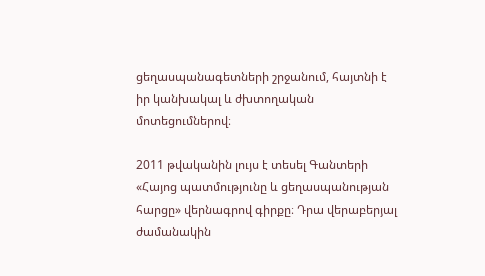ցեղասպանագետների շրջանում, հայտնի է իր կանխակալ և ժխտողական մոտեցումներով։

2011 թվականին լույս է տեսել Գանտերի «Հայոց պատմությունը և ցեղասպանության հարցը» վերնագրով գիրքը։ Դրա վերաբերյալ ժամանակին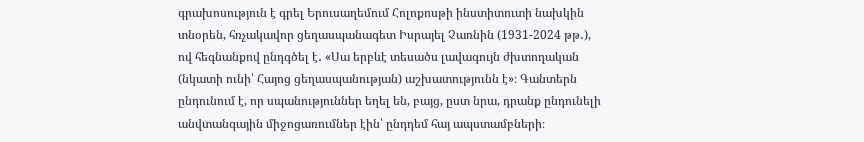գրախոսություն է գրել Երուսաղեմում Հոլոքոսթի ինստիտուտի նախկին տնօրեն, հռչակավոր ցեղասպանագետ Իսրայել Չառնին (1931-2024 թթ․), ով հեգնանքով ընդգծել է․ «Սա երբևէ տեսածս լավագույն ժխտողական (նկատի ունի՝ Հայոց ցեղասպանության) աշխատությունն է»։ Գանտերն ընդունում է, որ սպանություններ եղել են, բայց, ըստ նրա, դրանք ընդունելի անվտանգային միջոցառումներ էին՝ ընդդեմ հայ ապստամբների։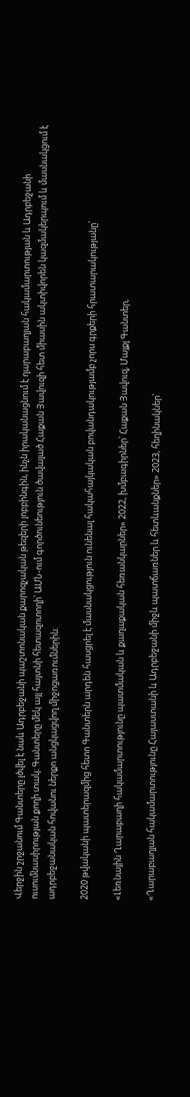Վերջին շրջանում Գանտերը լծվել է նաև Ադրբեջանի պաշտոնական քարոզչական թեզերի լոբբինգին, ինչն իրականացնում է ղարաբաղյան հակամարտության և Ադրբեջանի ուսումնասիրության քողի տակ։ Գանտերը մեկ այլ հայտնի հետազոտողի՝ ԱՄՆ-ում գործունեություն ծավալած Հաքան Յավուզի հետ միասին ակտիվորեն կազմակերպում և մասնակցում է ադրբեջանական հովանու ներքո անցկացվող միջոցառումներին։

2020 թվականի պատերազմից հետո Գանտերն արդեն հասցրել է մասնակցություն ունենալ հակահայկական բովանդակությամբ չորս գրքերի հրատարակությանը՝

«Լեռնային Ղարաբաղի հակամարտությունը պատմական և քաղաքական հեռանկարներ» 2022, խմբագիրներ՝ Հաքան Յավուզ, Մայքլ Գանտեր,

«Ղարաբաղյան հակամարտությունը Հայաստանի և Ադրբեջանի միջև պատճառներ և հետևանքներ» 2023, հեղինակներ՝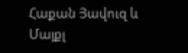Հաքան Յավուզ և Մայքլ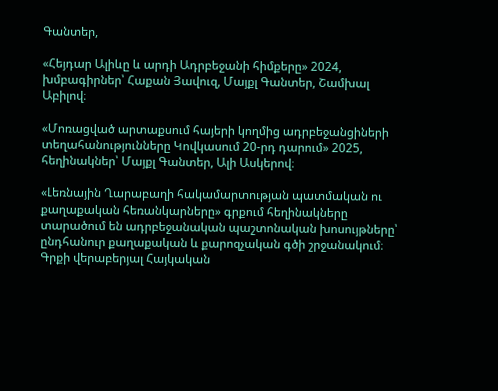Գանտեր,

«Հեյդար Ալիևը և արդի Ադրբեջանի հիմքերը» 2024, խմբագիրներ՝ Հաքան Յավուզ, Մայքլ Գանտեր, Շամխալ Աբիլով։

«Մոռացված արտաքսում հայերի կողմից ադրբեջանցիների տեղահանությունները Կովկասում 20-րդ դարում» 2025, հեղինակներ՝ Մայքլ Գանտեր, Ալի Ասկերով։

«Լեռնային Ղարաբաղի հակամարտության պատմական ու քաղաքական հեռանկարները» գրքում հեղինակները տարածում են ադրբեջանական պաշտոնական խոսույթները՝ ընդհանուր քաղաքական և քարոզչական գծի շրջանակում։ Գրքի վերաբերյալ Հայկական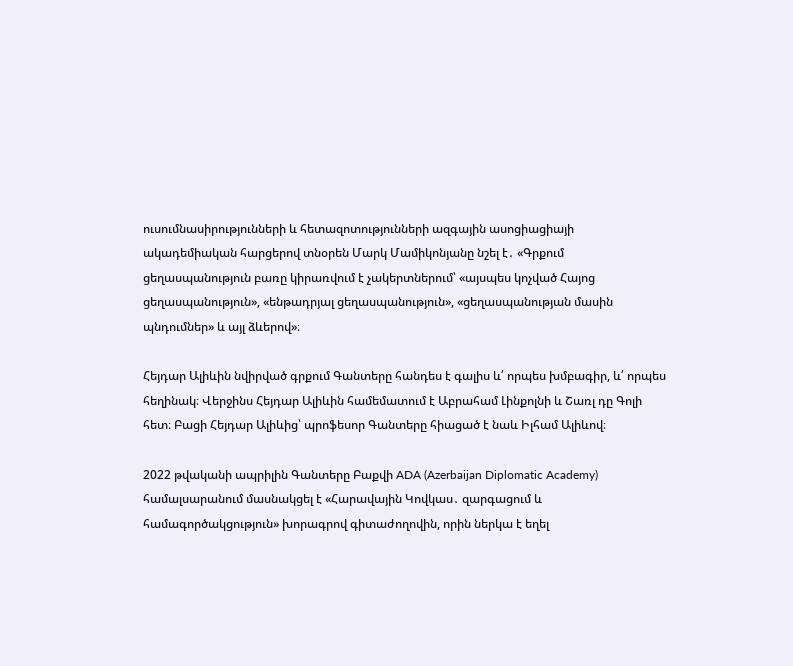ուսումնասիրությունների և հետազոտությունների ազգային ասոցիացիայի ակադեմիական հարցերով տնօրեն Մարկ Մամիկոնյանը նշել է․ «Գրքում ցեղասպանություն բառը կիրառվում է չակերտներում՝ «այսպես կոչված Հայոց ցեղասպանություն», «ենթադրյալ ցեղասպանություն», «ցեղասպանության մասին պնդումներ» և այլ ձևերով»։

Հեյդար Ալիևին նվիրված գրքում Գանտերը հանդես է գալիս և՛ որպես խմբագիր, և՛ որպես հեղինակ։ Վերջինս Հեյդար Ալիևին համեմատում է Աբրահամ Լինքոլնի և Շառլ դը Գոլի հետ։ Բացի Հեյդար Ալիևից՝ պրոֆեսոր Գանտերը հիացած է նաև Իլհամ Ալիևով։

2022 թվականի ապրիլին Գանտերը Բաքվի ADA (Azerbaijan Diplomatic Academy) համալսարանում մասնակցել է «Հարավային Կովկաս․ զարգացում և համագործակցություն» խորագրով գիտաժողովին, որին ներկա է եղել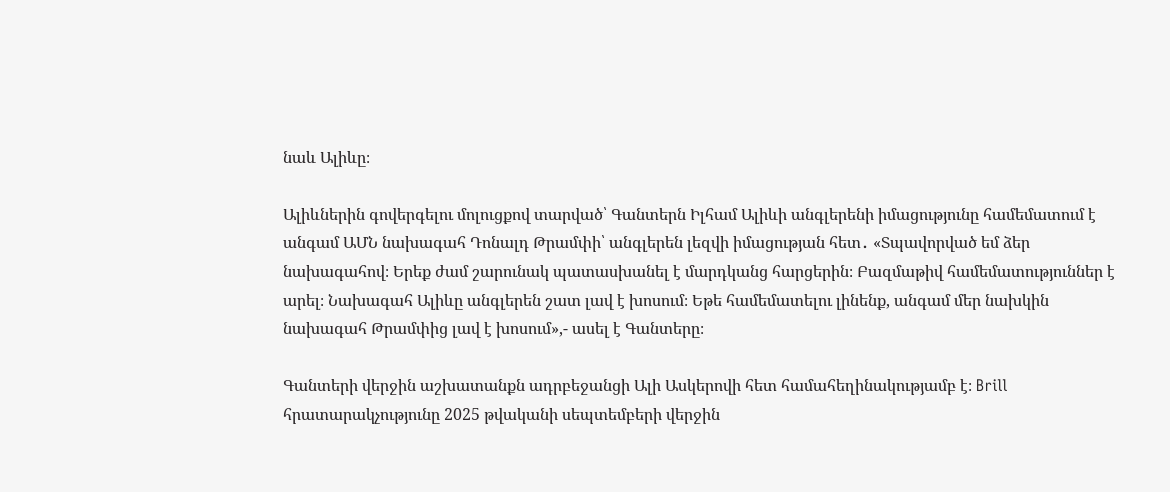նաև Ալիևը։

Ալիևներին գովերգելու մոլուցքով տարված՝ Գանտերն Իլհամ Ալիևի անգլերենի իմացությունը համեմատում է անգամ ԱՄՆ նախագահ Դոնալդ Թրամփի՝ անգլերեն լեզվի իմացության հետ․ «Տպավորված եմ ձեր նախագահով։ Երեք ժամ շարունակ պատասխանել է մարդկանց հարցերին։ Բազմաթիվ համեմատություններ է արել։ Նախագահ Ալիևը անգլերեն շատ լավ է խոսում։ Եթե համեմատելու լինենք, անգամ մեր նախկին նախագահ Թրամփից լավ է խոսում»,- ասել է Գանտերը։

Գանտերի վերջին աշխատանքն ադրբեջանցի Ալի Ասկերովի հետ համահեղինակությամբ է։ Brill հրատարակչությունը 2025 թվականի սեպտեմբերի վերջին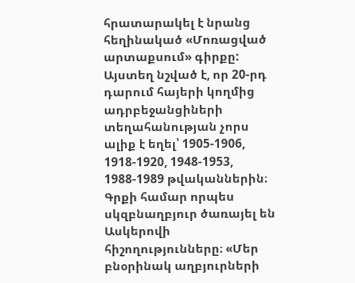հրատարակել է նրանց հեղինակած «Մոռացված արտաքսում» գիրքը: Այստեղ նշված է, որ 20-րդ դարում հայերի կողմից ադրբեջանցիների տեղահանության չորս ալիք է եղել՝ 1905-1906, 1918-1920, 1948-1953, 1988-1989 թվականներին։ Գրքի համար որպես սկզբնաղբյուր ծառայել են Ասկերովի հիշողությունները։ «Մեր բնօրինակ աղբյուրների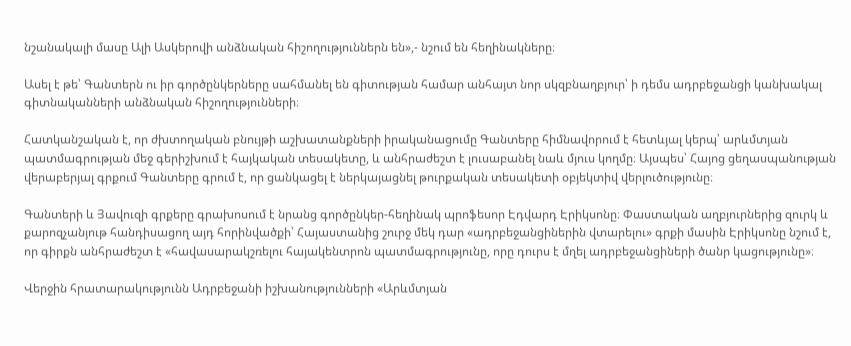նշանակալի մասը Ալի Ասկերովի անձնական հիշողություններն են»,- նշում են հեղինակները։

Ասել է թե՝ Գանտերն ու իր գործընկերները սահմանել են գիտության համար անհայտ նոր սկզբնաղբյուր՝ ի դեմս ադրբեջանցի կանխակալ գիտնականների անձնական հիշողությունների։

Հատկանշական է, որ ժխտողական բնույթի աշխատանքների իրականացումը Գանտերը հիմնավորում է հետևյալ կերպ՝ արևմտյան պատմագրության մեջ գերիշխում է հայկական տեսակետը, և անհրաժեշտ է լուսաբանել նաև մյուս կողմը։ Այսպես՝ Հայոց ցեղասպանության վերաբերյալ գրքում Գանտերը գրում է, որ ցանկացել է ներկայացնել թուրքական տեսակետի օբյեկտիվ վերլուծությունը։

Գանտերի և Յավուզի գրքերը գրախոսում է նրանց գործընկեր-հեղինակ պրոֆեսոր Էդվարդ Էրիկսոնը։ Փաստական աղբյուրներից զուրկ և քարոզչանյութ հանդիսացող այդ հորինվածքի՝ Հայաստանից շուրջ մեկ դար «ադրբեջանցիներին վտարելու» գրքի մասին Էրիկսոնը նշում է, որ գիրքն անհրաժեշտ է «հավասարակշռելու հայակենտրոն պատմագրությունը, որը դուրս է մղել ադրբեջանցիների ծանր կացությունը»։

Վերջին հրատարակությունն Ադրբեջանի իշխանությունների «Արևմտյան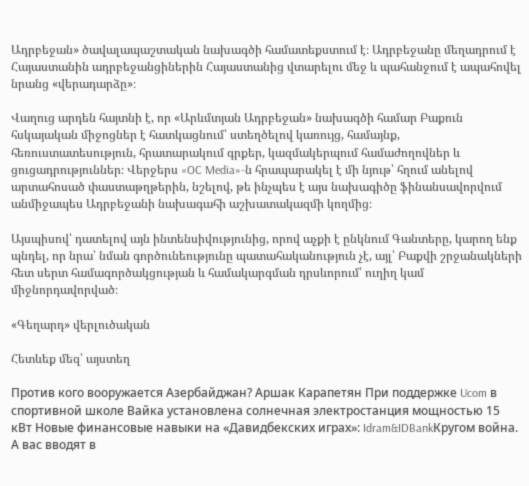Ադրբեջան» ծավալապաշտական նախագծի համատեքստում է։ Ադրբեջանը մեղադրում է Հայաստանին ադրբեջանցիներին Հայաստանից վտարելու մեջ և պահանջում է ապահովել նրանց «վերադարձը»։

Վաղուց արդեն հայտնի է, որ «Արևմտյան Ադրբեջան» նախագծի համար Բաքուն հսկայական միջոցներ է հատկացնում՝ ստեղծելով կառույց, համայնք, հեռուստատեսություն, հրատարակում գրքեր, կազմակերպում համաժողովներ և ցուցադրություններ։ Վերջերս «OC Media»-ն հրապարակել է մի նյութ՝ հղում անելով արտահոսած փաստաթղթերին, նշելով, թե ինչպես է այս նախագիծը ֆինանսավորվում անմիջապես Ադրբեջանի նախագահի աշխատակազմի կողմից։

Այսպիսով՝ դատելով այն ինտենսիվությունից, որով աչքի է ընկնում Գանտերը, կարող ենք պնդել, որ նրա՝ նման գործունեությունը պատահականություն չէ, այլ՝ Բաքվի շրջանակների հետ սերտ համագործակցության և համակարգման դրսևորում՝ ուղիղ կամ միջնորդավորված։

«Գեղարդ» վերլուծական

Հետևեք մեզ՝ այստեղ

Против кого вооружается Азербайджан? Аршак Карапетян При поддержке Ucom в спортивной школе Вайка установлена солнечная электростанция мощностью 15 кВт Новые финансовые навыки на «Давидбекских играх»: Idram&IDBankКругом война. А вас вводят в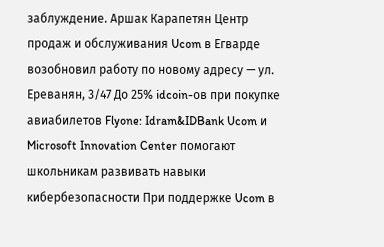заблуждение. Аршак Карапетян Центр продаж и обслуживания Ucom в Егварде возобновил работу по новому адресу — ул. Ереванян, 3/47 До 25% idcoin-ов при покупке авиабилетов Flyone: Idram&IDBank Ucom и Microsoft Innovation Center помогают школьникам развивать навыки кибербезопасности При поддержке Ucom в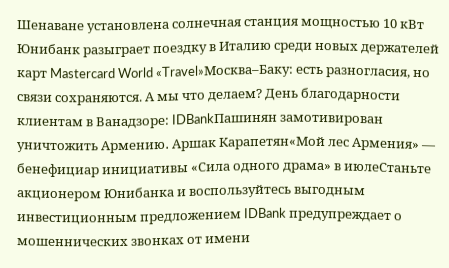Шенаване установлена солнечная станция мощностью 10 кВт Юнибанк разыграет поездку в Италию среди новых держателей карт Mastercard World «Travel»Москва–Баку: есть разногласия, но связи сохраняются. А мы что делаем? День благодарности клиентам в Ванадзоре: IDBankПашинян замотивирован уничтожить Армению․ Аршак Карапетян«Мой лес Армения» — бенефициар инициативы «Сила одного драма» в июлеСтаньте акционером Юнибанка и воспользуйтесь выгодным инвестиционным предложением IDBank предупреждает о мошеннических звонках от имени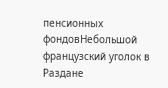пенсионных фондовНебольшой французский уголок в Раздане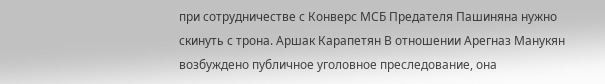при сотрудничестве с Конверс МСБ Предателя Пашиняна нужно скинуть с трона. Аршак Карапетян В отношении Арегназ Манукян возбуждено публичное уголовное преследование, она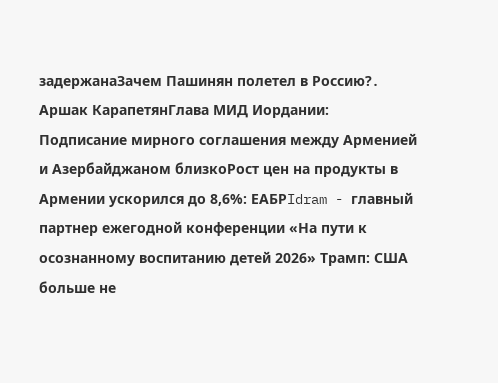задержанаЗачем Пашинян полетел в Россию?․ Аршак КарапетянГлава МИД Иордании: Подписание мирного соглашения между Арменией и Азербайджаном близкоРост цен на продукты в Армении ускорился до 8,6%: ЕАБРIdram - главный партнер ежегодной конференции «На пути к осознанному воспитанию детей 2026» Трамп: США больше не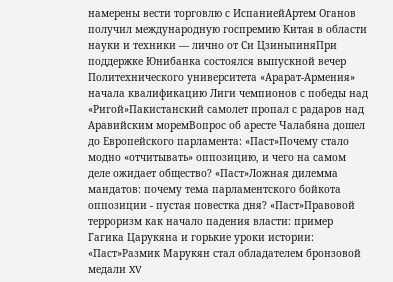намерены вести торговлю с ИспаниейАртем Оганов получил международную госпремию Китая в области науки и техники — лично от Си ЦзиньпиняПри поддержке Юнибанка состоялся выпускной вечер Политехнического университета «Арарат‑Армения» начала квалификацию Лиги чемпионов с победы над «Ригой»Пакистанский самолет пропал с радаров над Аравийским моремВопрос об аресте Чалабяна дошел до Европейского парламента: «Паст»Почему стало модно «отчитывать» оппозицию, и чего на самом деле ожидает общество? «Паст»Ложная дилемма мандатов: почему тема парламентского бойкота оппозиции - пустая повестка дня? «Паст»Правовой терроризм как начало падения власти: пример Гагика Царукяна и горькие уроки истории: «Паст»Размик Марукян стал обладателем бронзовой медали XV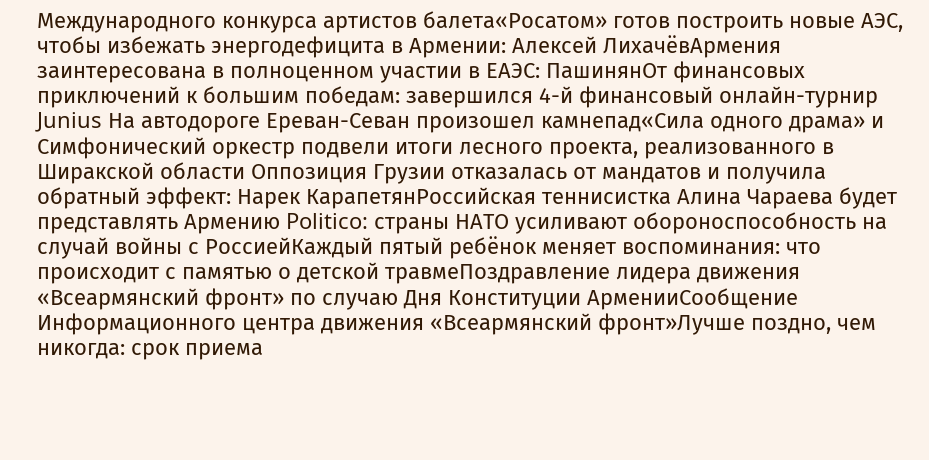Международного конкурса артистов балета«Росатом» готов построить новые АЭС, чтобы избежать энергодефицита в Армении: Алексей ЛихачёвАрмения заинтересована в полноценном участии в ЕАЭС: ПашинянОт финансовых приключений к большим победам: завершился 4-й финансовый онлайн-турнир Junius На автодороге Ереван-Севан произошел камнепад«Сила одного драма» и Симфонический оркестр подвели итоги лесного проекта, реализованного в Ширакской области Оппозиция Грузии отказалась от мандатов и получила обратный эффект: Нарек КарапетянРоссийская теннисистка Алина Чараева будет представлять Армению Politico: страны НАТО усиливают обороноспособность на случай войны с РоссиейКаждый пятый ребёнок меняет воспоминания: что происходит с памятью о детской травмеПоздравление лидера движения «Всеармянский фронт» по случаю Дня Конституции АрменииСообщение Информационного центра движения «Всеармянский фронт»Лучше поздно, чем никогда: срок приема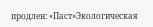продлен: «Паст»Экологическая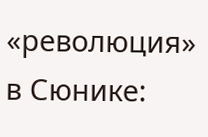«революция» в Сюнике: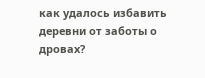как удалось избавить деревни от заботы о дровах?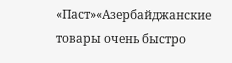«Паст»«Азербайджанские товары очень быстро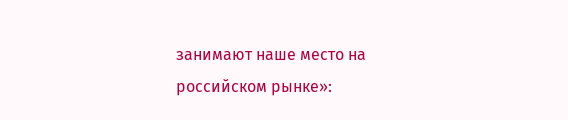занимают наше место на российском рынке»: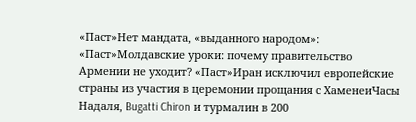«Паст»Нет мандата, «выданного народом»: «Паст»Молдавские уроки: почему правительство Армении не уходит? «Паст»Иран исключил европейские страны из участия в церемонии прощания с ХаменеиЧасы Надаля, Bugatti Chiron и турмалин в 200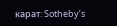карат: Sotheby’s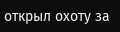открыл охоту за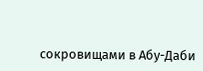сокровищами в Абу-Даби